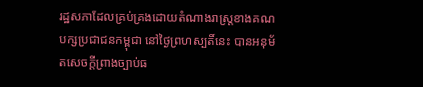រដ្ឋសភាដែលគ្រប់គ្រងដោយតំណាងរាស្ត្រខាងគណបក្សប្រជាជនកម្ពុជា នៅថ្ងៃព្រហស្បតិ៍នេះ បានអនុម័តសេចក្តីព្រាងច្បាប់ធ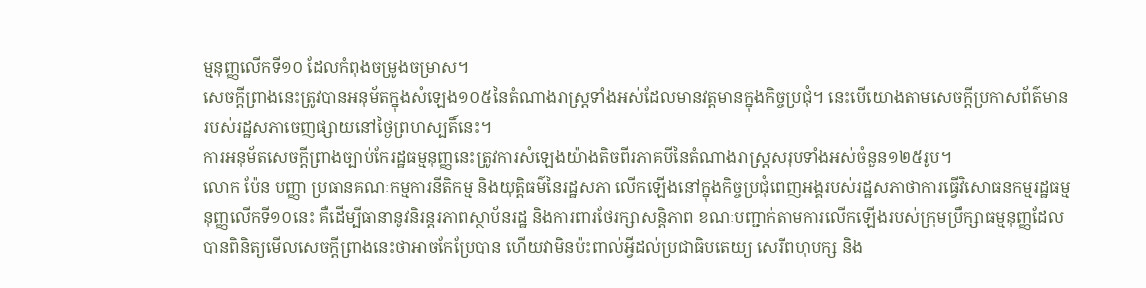ម្មនុញ្ញលើកទី១០ ដែលកំពុងចម្រូងចម្រាស។
សេចក្តីព្រាងនេះត្រូវបានអនុម័តក្នុងសំឡេង១០៥នៃតំណាងរាស្ត្រទាំងអស់ដែលមានវត្តមានក្នុងកិច្ចប្រជុំ។ នេះបើយោងតាមសេចក្តីប្រកាសព័ត៌មានរបស់រដ្ឋសភាចេញផ្សាយនៅថ្ងៃព្រហស្បតិ៍នេះ។
ការអនុម័តសេចក្តីព្រាងច្បាប់កែរដ្ឋធម្មនុញ្ញនេះត្រូវការសំឡេងយ៉ាងតិចពីរភាគបីនៃតំណាងរាស្ត្រសរុបទាំងអស់ចំនួន១២៥រូប។
លោក ប៉ែន បញ្ញា ប្រធានគណៈកម្មការនីតិកម្ម និងយុត្តិធម៌នៃរដ្ឋសភា លើកឡើងនៅក្នុងកិច្ចប្រជុំពេញអង្គរបស់រដ្ឋសភាថាការធ្វើវិសោធនកម្មរដ្ឋធម្មនុញ្ញលើកទី១០នេះ គឺដើម្បីធានានូវនិរន្តរភាពស្ថាប័នរដ្ឋ និងការពារថែរក្សាសន្តិភាព ខណៈបញ្ជាក់តាមការលើកឡើងរបស់ក្រុមប្រឹក្សាធម្មនុញ្ញដែលបានពិនិត្យមើលសេចក្តីព្រាងនេះថាអាចកែប្រែបាន ហើយវាមិនប៉ះពាល់អ្វីដល់ប្រជាធិបតេយ្យ សេរីពហុបក្ស និង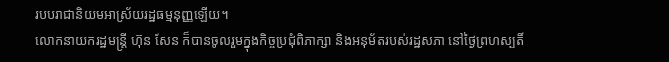របបរាជានិយមអាស្រ័យរដ្ឋធម្មនុញ្ញឡើយ។
លោកនាយករដ្ឋមន្ត្រី ហ៊ុន សែន ក៏បានចូលរួមក្នុងកិច្ចប្រជុំពិភាក្សា និងអនុម័តរបស់រដ្ឋសភា នៅថ្ងៃព្រហស្បតិ៍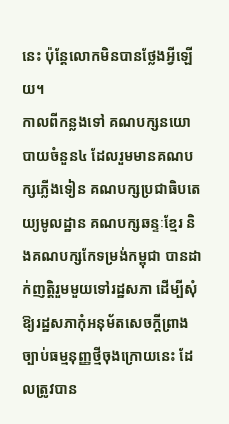នេះ ប៉ុន្តែលោកមិនបានថ្លែងអ្វីឡើយ។
កាលពីកន្លងទៅ គណបក្សនយោបាយចំនួន៤ ដែលរួមមានគណបក្សភ្លើងទៀន គណបក្សប្រជាធិបតេយ្យមូលដ្ឋាន គណបក្សឆន្ទៈខ្មែរ និងគណបក្សកែទម្រង់កម្ពុជា បានដាក់ញត្តិរួមមួយទៅរដ្ឋសភា ដើម្បីសុំឱ្យរដ្ឋសភាកុំអនុម័តសេចក្តីព្រាងច្បាប់ធម្មនុញ្ញថ្មីចុងក្រោយនេះ ដែលត្រូវបាន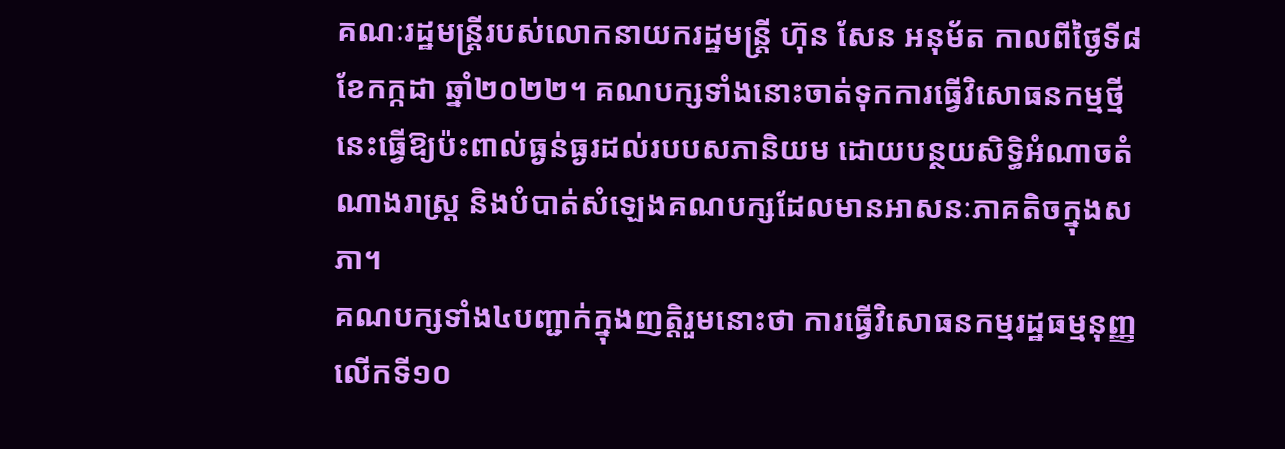គណៈរដ្ឋមន្ត្រីរបស់លោកនាយករដ្ឋមន្ត្រី ហ៊ុន សែន អនុម័ត កាលពីថ្ងៃទី៨ ខែកក្កដា ឆ្នាំ២០២២។ គណបក្សទាំងនោះចាត់ទុកការធ្វើវិសោធនកម្មថ្មីនេះធ្វើឱ្យប៉ះពាល់ធ្ងន់ធ្ងរដល់របបសភានិយម ដោយបន្ថយសិទ្ធិអំណាចតំណាងរាស្ត្រ និងបំបាត់សំឡេងគណបក្សដែលមានអាសនៈភាគតិចក្នុងសភា។
គណបក្សទាំង៤បញ្ជាក់ក្នុងញត្តិរួមនោះថា ការធ្វើវិសោធនកម្មរដ្ឋធម្មនុញ្ញលើកទី១០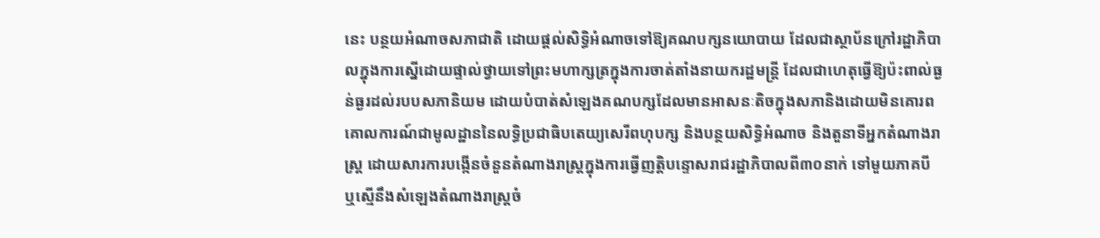នេះ បន្ថយអំណាចសភាជាតិ ដោយផ្តល់សិទ្ធិអំណាចទៅឱ្យគណបក្សនយោបាយ ដែលជាស្ថាប័នក្រៅរដ្ឋាភិបាលក្នុងការស្នើដោយផ្ទាល់ថ្វាយទៅព្រះមហាក្សត្រក្នុងការចាត់តាំងនាយករដ្ឋមន្ត្រី ដែលជាហេតុធ្វើឱ្យប៉ះពាល់ធ្ងន់ធ្ងរដល់របបសភានិយម ដោយបំបាត់សំឡេងគណបក្សដែលមានអាសនៈតិចក្នុងសភានិងដោយមិនគោរពគោលការណ៍ជាមូលដ្ឋាននៃលទ្ធិប្រជាធិបតេយ្យសេរីពហុបក្ស និងបន្ថយសិទ្ធិអំណាច និងតួនាទីអ្នកតំណាងរាស្ត្រ ដោយសារការបង្កើនចំនួនតំណាងរាស្ត្រក្នុងការធ្វើញត្តិបន្ទោសរាជរដ្ឋាភិបាលពី៣០នាក់ ទៅមួយភាគបី ឬស្មើនឹងសំឡេងតំណាងរាស្ត្រចំ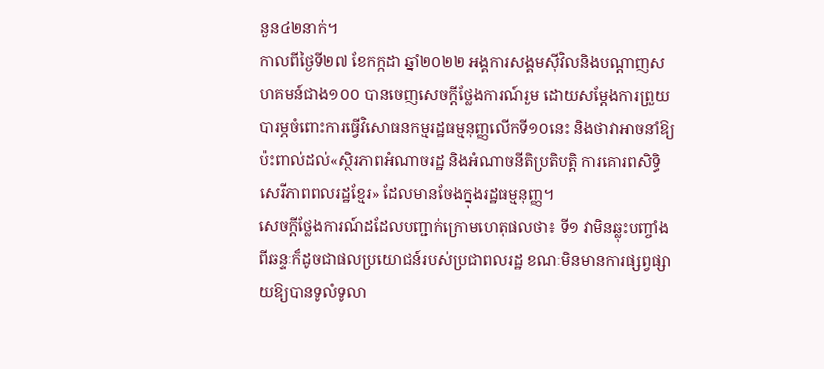នួន៤២នាក់។
កាលពីថ្ងៃទី២៧ ខែកក្កដា ឆ្នាំ២០២២ អង្គការសង្គមស៊ីវិលនិងបណ្តាញសហគមន៍ជាង១០០ បានចេញសេចក្តីថ្លែងការណ៍រួម ដោយសម្តែងការព្រួយបារម្ភចំពោះការធ្វើវិសោធនកម្មរដ្ឋធម្មនុញ្ញលើកទី១០នេះ និងថាវាអាចនាំឱ្យប៉ះពាល់ដល់«ស្ថិរភាពអំណាចរដ្ឋ និងអំណាចនីតិប្រតិបត្តិ ការគោរពសិទ្ធិសេរីភាពពលរដ្ឋខ្មែរ» ដែលមានចែងក្នុងរដ្ឋធម្មនុញ្ញ។
សេចក្តីថ្លែងការណ៍ដដែលបញ្ជាក់ក្រោមហេតុផលថា៖ ទី១ វាមិនឆ្លុះបញ្ចាំងពីឆន្ទៈក៏ដូចជាផលប្រយោជន៍របស់ប្រជាពលរដ្ឋ ខណៈមិនមានការផ្សព្វផ្សាយឱ្យបានទូលំទូលា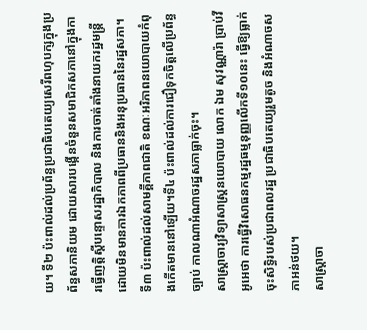យ។ ទី២ ប៉ះពាល់ដល់ប្រព័ន្ធប្រជាធិបតេយ្យសេរីពហុបក្សក្នុងប្រព័ន្ធសភានិយម ដោយសារបង្កើនចំនួនសមាជិកសភានៅក្នុងការធ្វើញត្តិស្តីបន្ទោសរដ្ឋាភិបាល និងការចាត់តាំងនាយករដ្ឋមន្ត្រីដោយមិនមានការឯកភាពពីប្រធាននិងអនុប្រធាននៃរដ្ឋសភា។ ទី៣ ប៉ះពាល់ដល់សាមគ្គីភាពជាតិ ខណៈអរិភាពនយោបាយកំពុងកើតមាននៅឡើយ។ទី៤ ប៉ះពាល់ដល់ការជឿទុកចិត្តលើប្រព័ន្ធច្បាប់ កាលណាអំណាចរដ្ឋសភាធ្លាក់ចុះ។
សាស្ត្រាចារ្យវិទ្យាសាស្ត្រនយោបាយ លោក ឯម សុវណ្ណារ៉ា ប្រាប់វីអូអេថា ការធ្វើវិសោធនកម្មរដ្ឋធម្មនុញ្ញលើកទី១០នេះ ធ្វើឱ្យធ្លាក់ចុះសិទ្ធិរបស់ប្រជាពលរដ្ឋ ប្រជាធិបតេយ្យរួមតូច និងអំណាចសភាអន់ថយ។
សាស្ត្រាចា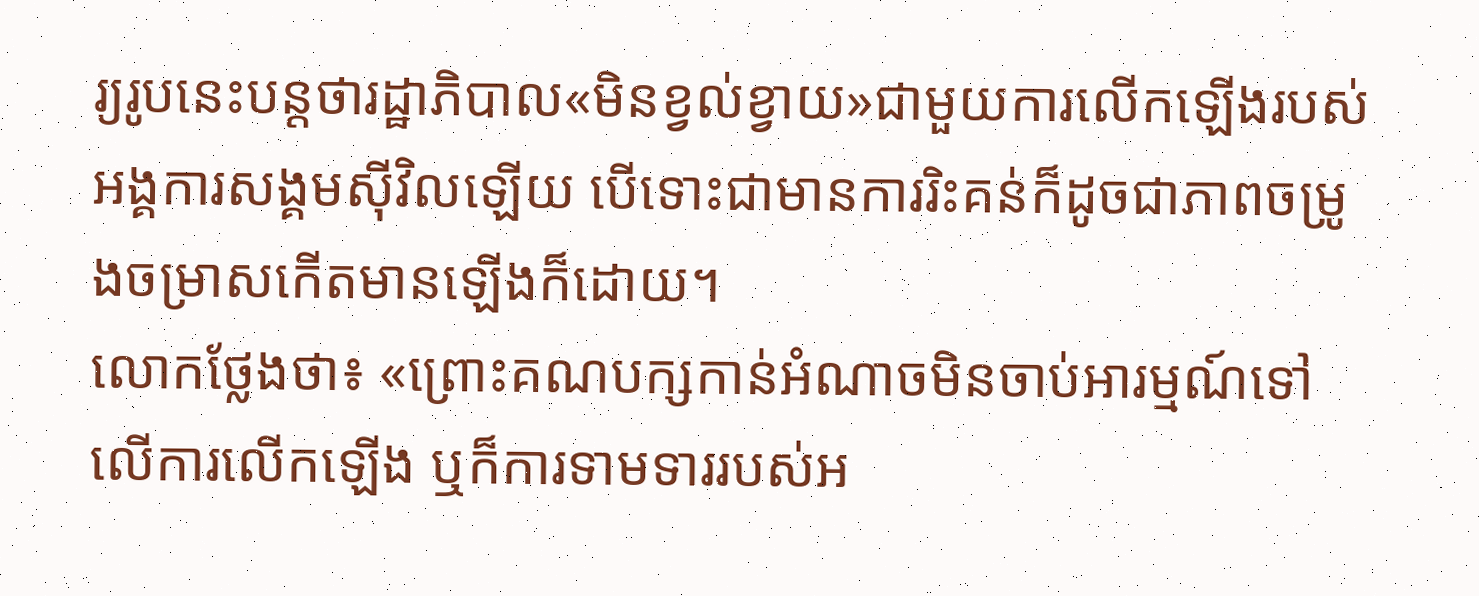រ្យរូបនេះបន្តថារដ្ឋាភិបាល«មិនខ្វល់ខ្វាយ»ជាមួយការលើកឡើងរបស់អង្គការសង្គមស៊ីវិលឡើយ បើទោះជាមានការរិះគន់ក៏ដូចជាភាពចម្រូងចម្រាសកើតមានឡើងក៏ដោយ។
លោកថ្លែងថា៖ «ព្រោះគណបក្សកាន់អំណាចមិនចាប់អារម្មណ៍ទៅលើការលើកឡើង ឬក៏ការទាមទាររបស់អ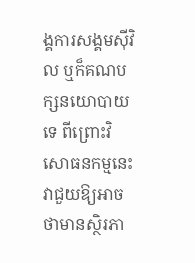ង្គការសង្គមស៊ីវិល ឬក៏គណបក្សនយោបាយទេ ពីព្រោះវិសោធនកម្មនេះវាជួយឱ្យអាចថាមានស្ថិរភា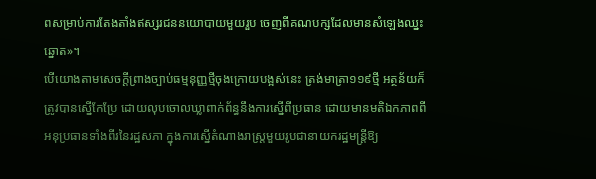ពសម្រាប់ការតែងតាំងឥស្សរជននយោបាយមួយរួប ចេញពីគណបក្សដែលមានសំឡេងឈ្នះឆ្នោត»។
បើយោងតាមសេចក្តីព្រាងច្បាប់ធម្មនុញ្ញថ្មីចុងក្រោយបង្អស់នេះ ត្រង់មាត្រា១១៩ថ្មី អត្ថន័យក៏ត្រូវបានស្នើកែប្រែ ដោយលុបចោលឃ្លាពាក់ព័ន្ធនឹងការស្នើពីប្រធាន ដោយមានមតិឯកភាពពីអនុប្រធានទាំងពីរនៃរដ្ឋសភា ក្នុងការស្នើតំណាងរាស្ត្រមួយរូបជានាយករដ្ឋមន្ត្រីឱ្យ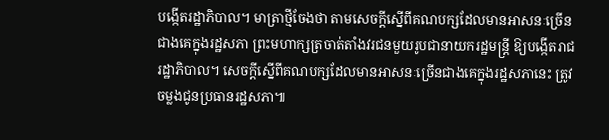បង្កើតរដ្ឋាភិបាល។ មាត្រាថ្មីចែងថា តាមសេចក្តីស្នើពីគណបក្សដែលមានអាសនៈច្រើនជាងគេក្នុងរដ្ឋសភា ព្រះមហាក្សត្រចាត់តាំងវរជនមួយរូបជានាយករដ្ឋមន្ត្រី ឱ្យបង្កើតរាជរដ្ឋាភិបាល។ សេចក្តីស្នើពីគណបក្សដែលមានអាសនៈច្រើនជាងគេក្នុងរដ្ឋសភានេះ ត្រូវចម្លងជូនប្រធានរដ្ឋសភា៕